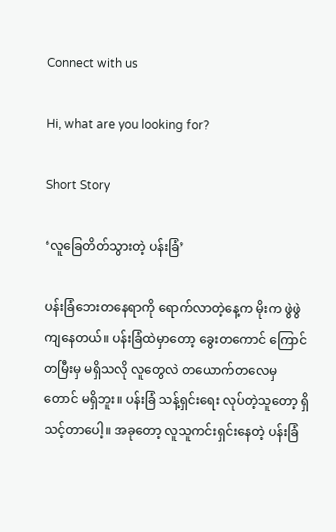Connect with us

Hi, what are you looking for?

Short Story

‘လူခြေတိတ်သွားတဲ့ ပန်းခြံ‌’

ပန်းခြံ‌ဘေးတနေရာကို ရောက်လာတဲ့နေ့က မိုးက ဖွဲဖွဲကျနေတယ်။ ပန်းခြံထဲမှာတော့ ခွေးတကောင် ကြောင်တမြီးမှ မရှိသလို လူတွေလဲ တယောက်တလေမှတောင် မရှိဘူး။ ပန်းခြံ သန့်ရှင်းရေး လုပ်တဲ့သူတော့ ရှိသင့်တာပေါ့။ အခုတော့ လူသူကင်းရှင်းနေတဲ့ ပန်းခြံ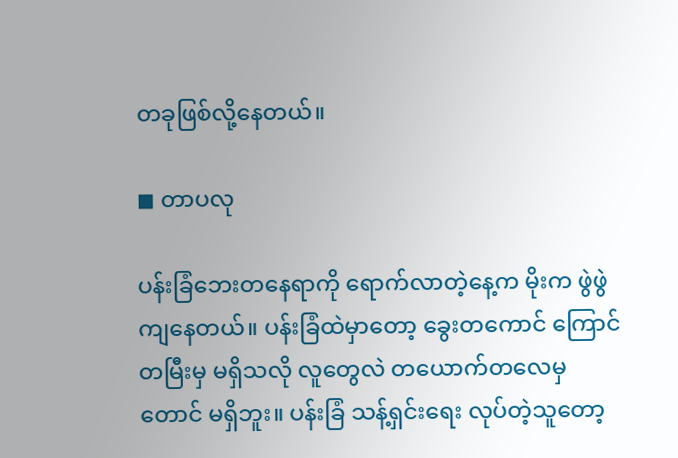တခုဖြစ်လို့နေတယ်။

◼ တာပလု

ပန်းခြံ‌ဘေးတနေရာကို ရောက်လာတဲ့နေ့က မိုးက ဖွဲဖွဲကျနေတယ်။ ပန်းခြံထဲမှာတော့ ခွေးတကောင် ကြောင်တမြီးမှ မရှိသလို လူတွေလဲ တယောက်တလေမှတောင် မရှိဘူး။ ပန်းခြံ သန့်ရှင်းရေး လုပ်တဲ့သူတော့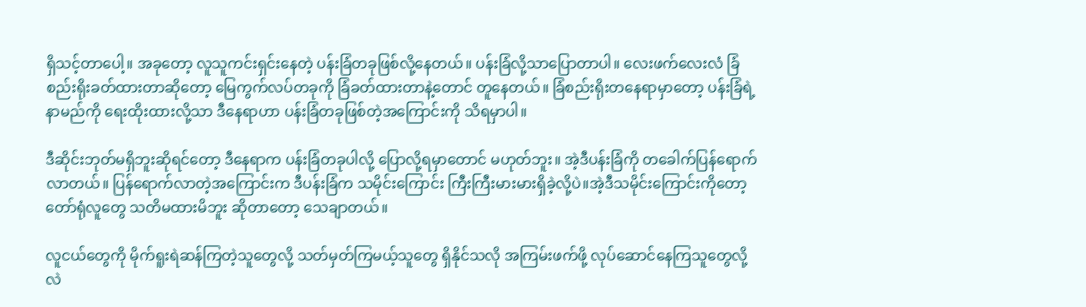ရှိသင့်တာပေါ့။ အခုတော့ လူသူကင်းရှင်းနေတဲ့ ပန်းခြံတခုဖြစ်လို့နေတယ်။ ပန်းခြံလို့သာပြောတာပါ။ လေးဖက်လေးလံ ခြံစည်းရိုးခတ်ထားတာဆိုတော့ မြေကွက်လပ်တခုကို ခြံခတ်ထားတာနဲ့တောင် တူနေတယ်။ ခြံစည်းရိုးတနေရာမှာတော့ ပန်းခြံရဲ့နာမည်ကို ရေးထိုးထားလို့သာ ဒီနေရာဟာ ပန်းခြံတခုဖြစ်တဲ့အကြောင်းကို သိရမှာပါ။

ဒီဆိုင်းဘုတ်မရှိဘူးဆိုရင်တော့ ဒီနေရာက ပန်းခြံတခုပါလို့ ပြောလို့ရမှာတောင် မဟုတ်ဘူး။ အဲ့ဒီပန်းခြံကို တခေါက်ပြန်ရောက်လာတယ်။ ပြန်ရောက်လာတဲ့အကြောင်းက ဒီပန်းခြံက သမိုင်းကြောင်း ကြီးကြီးမားမားရှိခဲ့လို့ပဲ။အဲ့ဒီသမိုင်းကြောင်းကိုတော့ တော်ရုံလူတွေ သတိမထားမိဘူး ဆိုတာတော့ သေချာတယ်။

လူငယ်တွေကို မိုက်ရူးရဲဆန်ကြတဲ့သူတွေလို့ သတ်မှတ်ကြမယ့်သူတွေ ရှိနိုင်သလို အကြမ်းဖက်ဖို့ လုပ်ဆောင်နေကြသူတွေလို့လဲ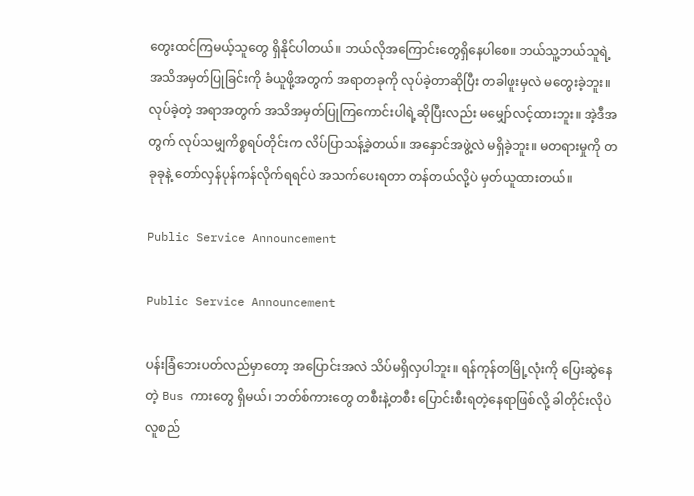တွေးထင်ကြမယ့်သူတွေ ရှိနိုင်ပါတယ်။ ဘယ်လိုအကြောင်းတွေရှိနေပါစေ။ ဘယ်သူ့ဘယ်သူရဲ့ အသိအမှတ်ပြုခြင်းကို ခံယူဖို့အတွက် အရာတခုကို လုပ်ခဲ့တာဆိုပြီး တခါဖူးမှလဲ မတွေးခဲ့ဘူး။ လုပ်ခဲ့တဲ့ အရာအတွက် အသိအမှတ်ပြုကြကောင်းပါရဲ့ဆိုပြီးလည်း ‌မမျှော်လင့်ထားဘူး။ အဲ့ဒီအတွက် လုပ်သမျှကိစ္စရပ်တိုင်းက လိပ်ပြာသန့်ခဲ့တယ်။ အနှောင်အဖွဲ့လဲ မရှိခဲ့ဘူး။ မတရားမှုကို တခုခုနဲ့ တော်လှန်ပုန်ကန်လိုက်ရရင်ပဲ အသက်ပေးရတာ တန်တယ်လို့ပဲ မှတ်ယူထားတယ်။

Public Service Announcement

Public Service Announcement

ပန်းခြံဘေးပတ်လည်မှာတော့ အပြောင်းအလဲ သိပ်မရှိလှပါဘူး။ ရန်ကုန်တမြို့လုံးကို ပြေးဆွဲနေတဲ့ Bus ကားတွေ ရှိမယ်၊ ဘတ်စ်ကားတွေ တစီးနဲ့တစီး ပြောင်းစီးရတဲ့နေရာဖြစ်လို့ ခါတိုင်းလိုပဲ လူစည်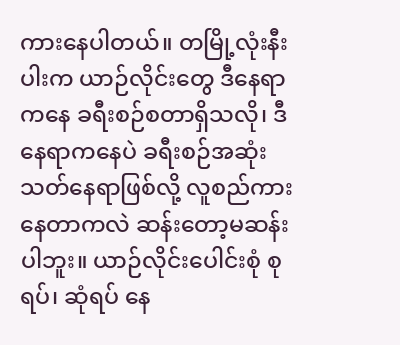ကားနေပါတယ်။ တမြို့လုံးနီးပါးက ယာဉ်လိုင်းတွေ ဒီနေရာကနေ ခရီးစဉ်စတာရှိသလို၊ ဒီနေရာကနေပဲ ခရီးစဉ်အဆုံးသတ်နေရာဖြစ်လို့ လူစည်ကားနေတာကလဲ ဆန်းတော့မဆန်းပါဘူး။ ယာဉ်လိုင်းပေါင်းစုံ စုရပ်၊ ဆုံရပ် နေ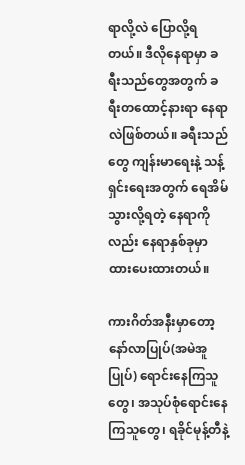ရာလို့လဲ ပြောလို့ရတယ်။ ဒီလိုနေရာမှာ ခရီးသည်တွေအတွက် ခရီးတထောင့်‌နားရာ နေရာလဲဖြစ်တယ်။ ခရီးသည်တွေ ကျန်းမာရေးနဲ့ သန့်ရှင်းရေးအတွက် ရေအိမ်သွားလို့ရတဲ့ နေရာကိုလည်း နေရာနှစ်ခုမှာ ထားပေးထားတယ်။

ကားဂိတ်အနီးမှာတော့ နော်လာပြုပ်(အမဲအူပြုပ်) ရောင်းနေကြသူတွေ၊ အသုပ်စုံရောင်းနေကြသူတွေ၊ ရခိုင်မုန့်တီနဲ့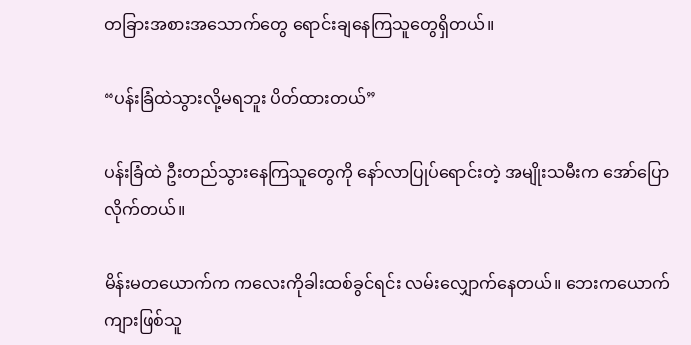တခြားအစားအသောက်တွေ ရောင်းချနေကြသူတွေရှိတယ်။

“ပန်းခြံထဲသွားလို့မရဘူး ပိတ်ထားတယ်”

ပန်းခြံထဲ ဦးတည်သွားနေကြသူတွေကို နော်လာပြုပ်ရောင်းတဲ့ အမျိုးသမီးက ‌အော်ပြောလိုက်တယ်။

မိန်းမတယောက်က ကလေးကိုခါးထစ်ခွင်ရင်း လမ်းလျှောက်နေတယ်။ ဘေးကယောက်ကျားဖြစ်သူ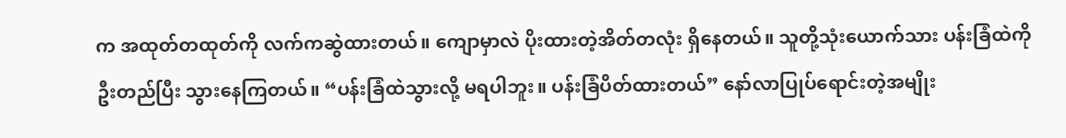က အထုတ်တထုတ်ကို လက်ကဆွဲထားတယ်။ ကျောမှာလဲ ပိုးထားတဲ့အိတ်တလုံး ရှိနေတယ်။ သူတို့သုံးယောက်သား ပန်းခြံထဲကို ဦးတည်ပြီး သွားနေကြတယ်။ “ပန်းခြံထဲသွားလို့ မရပါဘူး။ ပန်းခြံပိတ်ထားတယ်” နော်လာပြုပ်ရောင်းတဲ့အမျိုး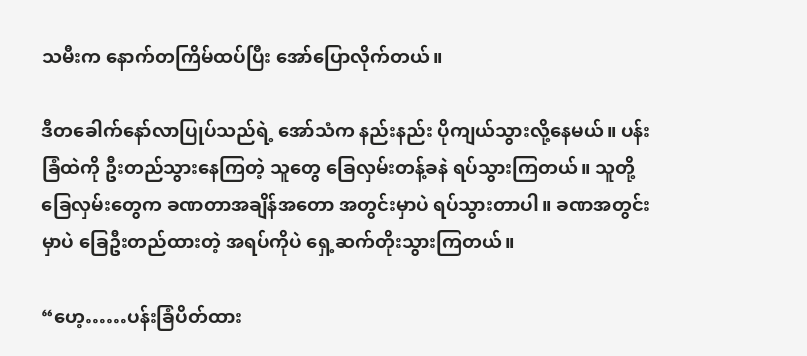သမီးက နောက်တကြိမ်ထပ်ပြီး အော်ပြောလိုက်တယ်။

ဒီတခေါက်နော်လာပြုပ်သည်ရဲ့ အော်သံက နည်းနည်း ပိုကျယ်သွားလို့နေမယ်။ ပန်းခြံထဲကို ဦးတည်သွားနေကြတဲ့ သူတွေ ခြေလှမ်းတန့်ခနဲ ရပ်သွားကြတယ်။ သူတို့ခြေလှမ်းတွေက ခဏတာအချိန်အတော အတွင်းမှာပဲ ရပ်သွားတာပါ။ ခဏအတွင်းမှာပဲ ခြေဦးတည်ထားတဲ့ အရပ်ကိုပဲ ရှေ့ဆက်တိုးသွားကြတယ်။

“ဟေ့……ပန်းခြံပိတ်ထား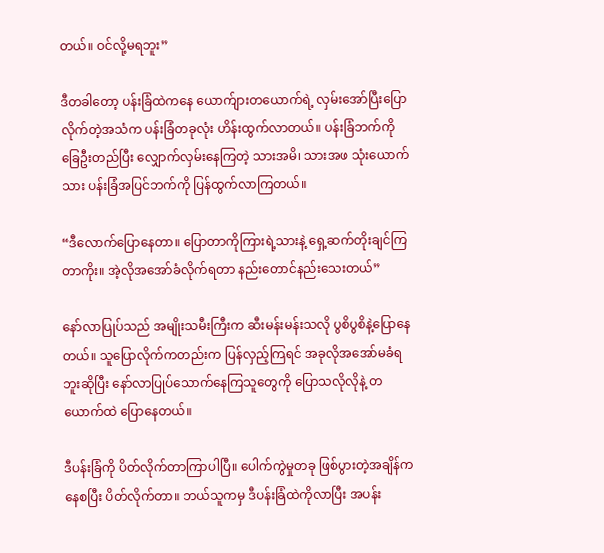တယ်။ ဝင်လို့မရဘူး”

ဒီတခါတော့ ပန်းခြံထဲကနေ ယောက်ျားတယောက်ရဲ့ လှမ်းအော်ပြီးပြောလိုက်တဲ့အသံက ပန်းခြံတခုလုံး ဟိန်းထွက်လာတယ်။ ပန်းခြံဘက်ကို ခြေဦးတည်ပြီး လျှောက်လှမ်းနေကြတဲ့ သားအမိ၊ သားအဖ သုံးယောက်သား ပန်းခြံအပြင်ဘက်ကို ပြန်ထွက်လာကြတယ်။

“ဒီလောက်ပြောနေတာ။ ပြောတာကိုကြားရဲ့သားနဲ့ ရှေ့ဆက်တိုးချင်ကြတာကိုး။ အဲ့လိုအအော်ခံလိုက်ရတာ နည်းတောင်နည်းသေးတယ်”

နော်လာပြုပ်သည် အမျိုးသမီးကြီးက ဆီးမန်းမန်းသလို ပွစိပွစိနဲ့ပြောနေတယ်။ သူပြောလိုက်ကတည်းက ပြန်လှည့်ကြရင် အခုလိုအအော်မခံရဘူးဆိုပြီး နော်လာပြုပ်သောက်နေကြသူတွေကို ပြောသလိုလိုနဲ့ တယောက်ထဲ ပြောနေတယ်။

ဒီပန်းခြံကို ပိတ်လိုက်တာကြာပါပြီ။ ပေါက်ကွဲမှုတခု ဖြစ်ပွားတဲ့အချိန်ကနေစပြီး ပိတ်လိုက်တာ။ ဘယ်သူကမှ ဒီပန်းခြံထဲကိုလာပြီး အပန်း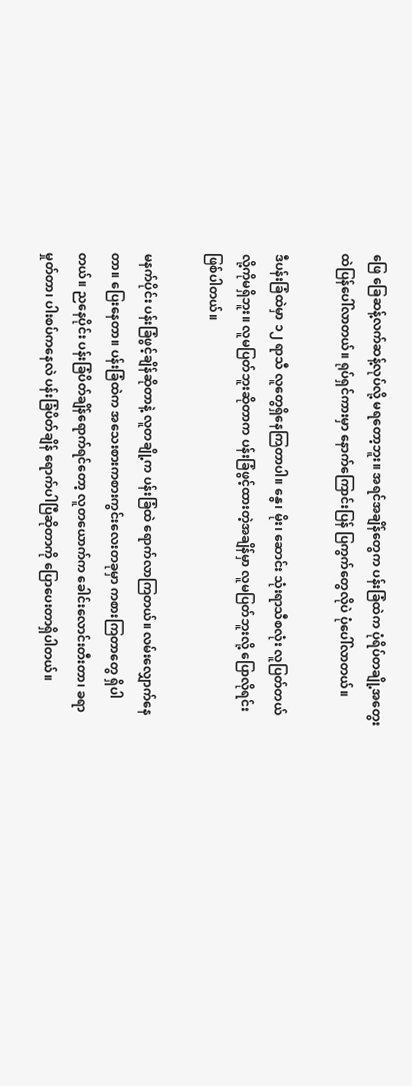ဖြေ ခြေဆန့်လက်ဆန့်လုပ်လို့ မရတော့ဘူး။ အရင်အချိန်တွေက ပန်းခြံထဲက ပုံရိပ်တချို့အတွေးထဲပြန်ပေါ်လာတယ်။ ရုပ်ရှင်ကားမှာ နောက်ကြောင်းပြန် ပြကွက်တွေလိုပဲ ပုံပေါ်လာတယ်။

ဒီပန်းခြံထဲမှာ ၁၂ ရာသီ လူတွေရှိနေကြတာပါ။ နွေ၊ မိုး၊ ဆောင်း သုံးရာသီစလုံး လူပြတ်တယ်လို့ကိုမရှိဘူး။ လူမပြတ်ဘူးဆိုတာက ပန်းခြံဖွင့်ထားတဲ့အချိန်မှာ လူမပြတ်ဘူးလို့ ပြောလိုရင်းဖြစ်ပါတယ်။

မနက်ပိုင်း ပန်းခြံဖွင့်ချိန်ဆိုတာနဲ့ လူတချို့က ပန်းခြံထဲ ရောက်လာကြတယ်။ လမ်းလျှောက်နေတာ။ ပြေးနေတာ။ ပန်းခြံထဲက အသေးစားကစားကွင်းလေးတခုမှာ ကစားကြတာတွေ ရှိပါတယ်။ ညနေပိုင်း ပန်းခြံပိတ်ချိန်ရောက်ရင်တော့ လူတယောက်က ခေါင်းလောင်းတီးတာ၊ ခရာမှုတ်တာ၊ ပါးစပ်ကနေလဲ ပန်းခြံပိတ်ချိန် ရောက်ပါပြီဆိုတာကို ပြောပေးတာရှိပါတယ်။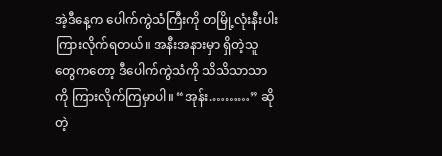အဲ့ဒီနေ့က ပေါက်ကွဲသံကြီးကို တမြို့လုံးနီးပါး ကြားလိုက်ရတယ်။ အနီးအနားမှာ ရှိတဲ့သူတွေကတော့ ဒီပေါက်ကွဲသံကို သိသိသာသာကို ကြားလိုက်ကြမှာပါ။ “အုန်း.………” ဆိုတဲ့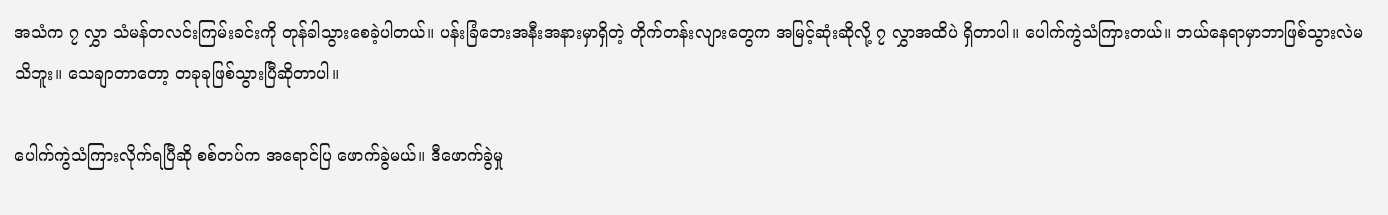အသံက ၇ လွှာ သံမန်တလင်းကြမ်းခင်းကို တုန်ခါသွားစေခဲ့ပါတယ်။ ပန်းခြံဘေးအနီးအနားမှာရှိတဲ့ တိုက်တန်းလျားတွေက အမြင့်ဆုံးဆိုလို့ ၇ လွှာအထိပဲ ရှိတာပါ။ ပေါက်ကွဲသံကြားတယ်။ ဘယ်နေရာမှာဘာဖြစ်သွားလဲမသိဘူး။ သေချာတာတော့ တခုခုဖြစ်သွားပြီဆိုတာပါ။

ပေါက်ကွဲသံကြားလိုက်ရပြီဆို စစ်တပ်က အရောင်ပြ ဖောက်ခွဲမယ်။ ဒီဖောက်ခွဲမှု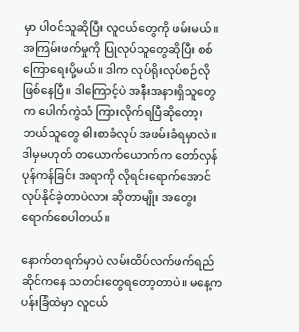မှာ ပါဝင်သူဆိုပြီး လူငယ်တွေကို ဖမ်းမယ်။ အကြမ်းဖက်မှုကို ပြုလုပ်သူတွေဆိုပြီး စစ်ကြောရေးပို့မယ်။ ဒါက လုပ်ရိုးလုပ်စဉ်လို ဖြစ်နေပြီ။ ဒါကြောင့်ပဲ အနီးအနားရှိသူတွေက ပေါက်ကွဲသံ ကြားလိုက်ရပြီဆိုတော့၊ ဘယ်သူတွေ ဓါးစာခံလုပ် အဖမ်းခံရမှာလဲ။ ဒါမှမဟုတ် တယောက်ယောက်က တော်လှန်ပုန်ကန်ခြင်း အရာကို လိုရင်းရောက်အောင် လုပ်နိုင်ခဲ့တာပဲလား ဆိုတာမျိုး အတွေးရောက်စေပါတယ်။

နောက်တရက်မှာပဲ လမ်းထိပ်လက်ဖက်ရည်ဆိုင်ကနေ သတင်းတွေရတော့တာပဲ။ မနေ့က ပန်းခြံထဲမှာ လူငယ်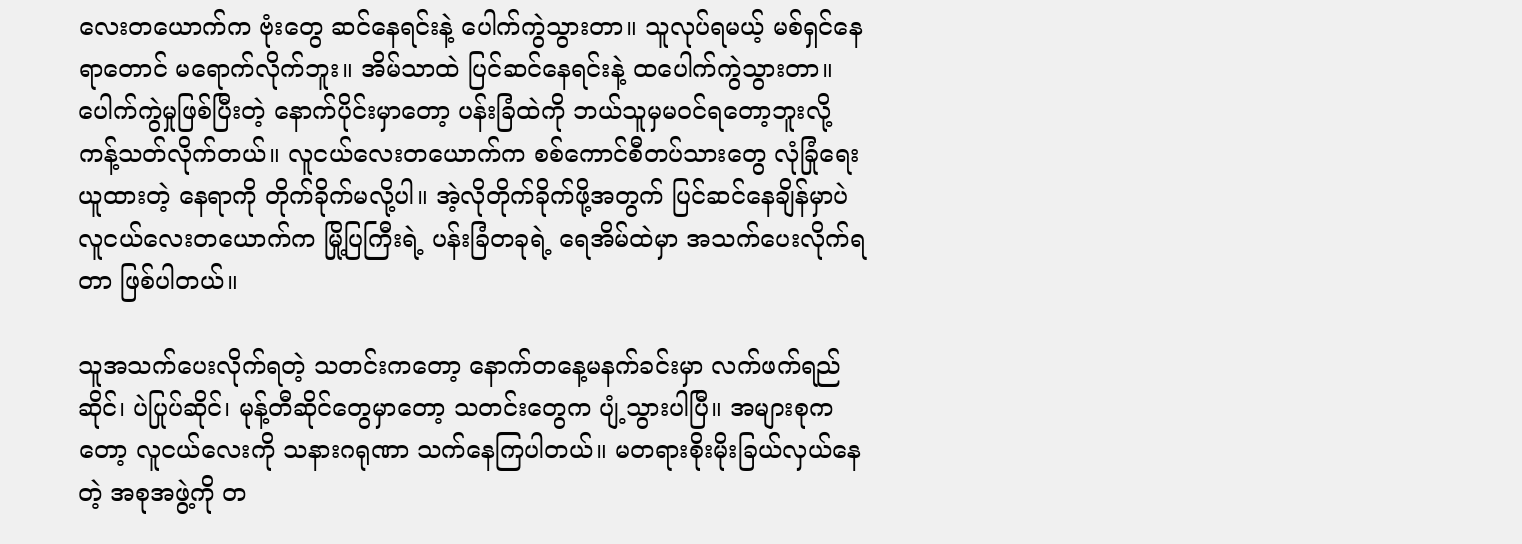လေးတယောက်က ဗုံးတွေ ဆင်နေရင်းနဲ့ ပေါက်ကွဲသွားတာ။ သူလုပ်ရမယ့် မစ်ရှင်နေရာတောင် မရောက်လိုက်ဘူး။ အိမ်သာထဲ ပြင်ဆင်နေရင်းနဲ့ ထပေါက်ကွဲသွားတာ။ ပေါက်ကွဲမှုဖြစ်ပြီးတဲ့ နောက်ပိုင်းမှာတော့ ပန်းခြံထဲကို ဘယ်သူမှမဝင်ရတော့ဘူးလို့ ကန့်သတ်လိုက်တယ်။ လူငယ်လေးတယောက်က စစ်ကောင်စီတပ်သားတွေ လုံခြုံရေးယူထားတဲ့ နေရာကို တိုက်ခိုက်မလို့ပါ။ အဲ့လိုတိုက်ခိုက်ဖို့အတွက် ပြင်ဆင်နေချိန်မှာပဲ လူငယ်လေးတယောက်က မြို့ပြကြီးရဲ့ ပန်းခြံတခုရဲ့ ရေအိမ်ထဲမှာ အသက်ပေးလိုက်ရတာ ဖြစ်ပါတယ်။

သူအသက်ပေးလိုက်ရတဲ့ သတင်းကတော့ နောက်တနေ့မနက်ခင်းမှာ လက်ဖက်ရည်ဆိုင်၊ ပဲပြုပ်ဆိုင်၊ မုန့်တီဆိုင်တွေမှာတော့ သတင်းတွေက ပျံ့သွားပါပြီ။ အများစုကတော့ လူငယ်လေးကို သနားဂရုဏာ သက်နေကြပါတယ်။ မတရားစိုးမိုးခြယ်လှယ်နေတဲ့ အစုအဖွဲ့ကို တ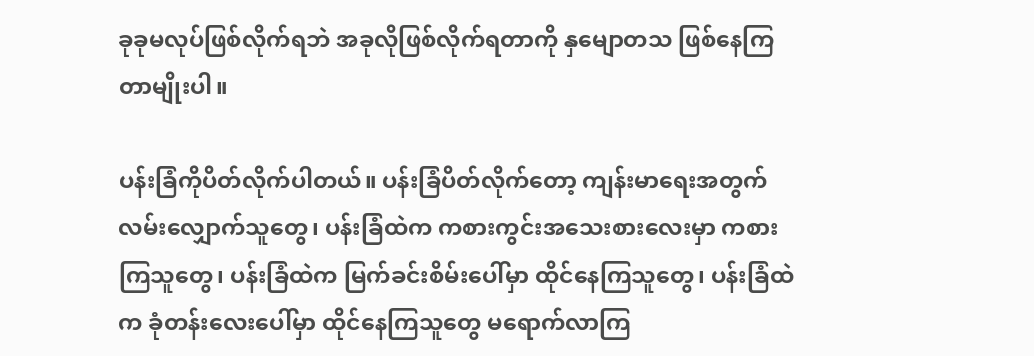ခုခုမလုပ်ဖြစ်လိုက်ရဘဲ အခုလိုဖြစ်လိုက်ရတာကို နှမျောတသ ဖြစ်နေကြတာမျိုးပါ။

ပန်းခြံကိုပိတ်လိုက်ပါတယ်။ ပန်းခြံပိတ်လိုက်တော့ ကျန်းမာရေးအတွက် လမ်းလျှောက်သူတွေ၊ ပန်းခြံထဲက ကစားကွင်းအသေးစားလေးမှာ ကစားကြသူတွေ၊ ပန်းခြံထဲက မြက်ခင်းစိမ်းပေါ်မှာ ထိုင်နေကြသူတွေ၊ ပန်းခြံထဲက ခုံတန်းလေးပေါ်မှာ ထိုင်နေကြသူတွေ မရောက်လာကြ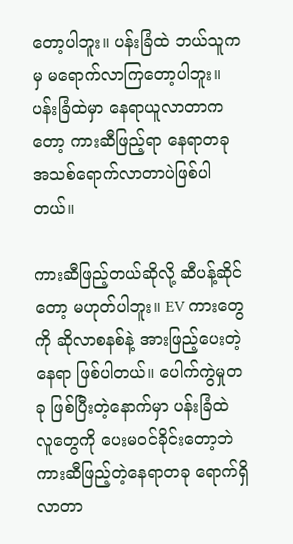တော့ပါဘူး။ ပန်းခြံထဲ ဘယ်သူကမှ မရောက်လာကြတော့ပါဘူး။ ပန်းခြံထဲမှာ နေရာယူလာတာကတော့ ကားဆီဖြည့်ရာ နေရာတခု အသစ်ရောက်လာတာပဲဖြစ်ပါတယ်။

ကားဆီဖြည့်တယ်ဆိုလို့ ဆီပန့်ဆိုင်တော့ မဟုတ်ပါဘူး။ EV ကားတွေကို ဆိုလာစနစ်နဲ့ အားဖြည့်ပေးတဲ့နေရာ ဖြစ်ပါတယ်။ ပေါက်ကွဲမှုတခု ဖြစ်ပြီးတဲ့‌နောက်မှာ ပန်းခြံထဲ လူတွေကို ပေးမဝင်ခိုင်းတော့ဘဲ ကားဆီဖြည့်တဲ့နေရာတခု ရောက်ရှိလာတာ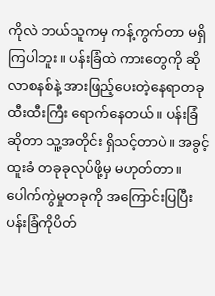ကိုလဲ ဘယ်သူကမှ ကန့်ကွက်တာ မရှိကြပါဘူး။ ပန်းခြံထဲ ကားတွေကို ဆိုလာစနစ်နဲ့ အားဖြည့်ပေးတဲ့နေရာတခု ထီးထီးကြီး ရောက်နေတယ်။ ပန်းခြံဆိုတာ သူ့အတိုင်း ရှိသင့်တာပဲ။ အခွင့်ထူးခံ တခုခုလုပ်ဖို့မှ မဟုတ်တာ။ ပေါက်ကွဲမှုတခုကို အကြောင်းပြပြီး ပန်းခြံကိုပိတ်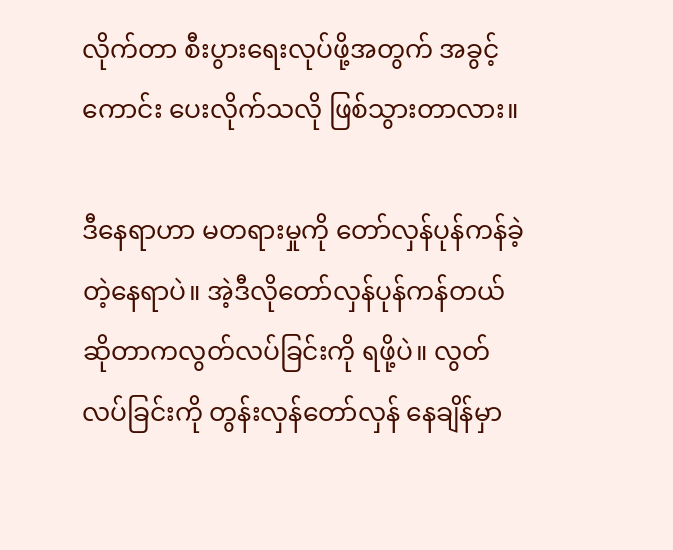လိုက်တာ စီးပွားရေးလုပ်ဖို့အတွက် အခွင့်ကောင်း ပေးလိုက်သလို ဖြစ်သွားတာလား။

ဒီနေရာဟာ မတရားမှုကို တော်လှန်ပုန်ကန်ခဲ့တဲ့နေရာပဲ။ အဲ့ဒီလိုတော်လှန်ပုန်ကန်တယ်ဆိုတာကလွတ်လပ်ခြင်းကို ရဖို့ပဲ။ လွတ်လပ်ခြင်းကို တွန်းလှန်တော်လှန် နေချိန်မှာ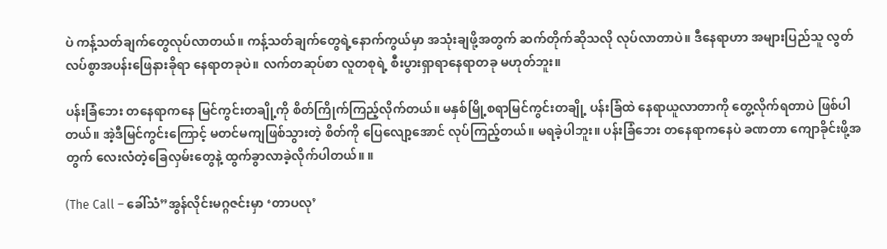ပဲ ကန့်သတ်ချက်တွေလုပ်လာတယ်။ ကန့်သတ်ချက်တွေရဲ့နောက်ကွယ်မှာ အသုံးချဖို့အတွက် ဆက်တိုက်ဆိုသလို လုပ်လာတာပဲ။ ဒီနေရာဟာ အများပြည်သူ လွတ်လပ်စွာအပန်းဖြေနားခိုရာ နေရာတခုပဲ။ လက်တဆုပ်စာ လူတစုရဲ့ စီးပွားရှာရာနေရာတခု မဟုတ်ဘူး။

ပန်းခြံဘေး တနေရာကနေ မြင်ကွင်းတချို့ကို စိတ်ကြိုက်ကြည့်လိုက်တယ်။ မနှစ်မြို့စရာမြင်ကွင်းတချို့ ပန်းခြံထဲ နေရာယူလာတာကို တွေ့လိုက်ရတာပဲ ဖြစ်ပါတယ်။ အဲ့ဒီမြင်ကွင်း‌ကြောင့် မတင်မကျဖြစ်သွားတဲ့ စိတ်ကို ပြေလျော့အောင် လုပ်ကြည့်တယ်။ မရခဲ့ပါဘူး။ ပန်းခြံဘေး တနေရာကနေပဲ ခဏတာ ကျောခိုင်းဖို့အတွက် လေးလံတဲ့ခြေလှမ်းတွေနဲ့ ထွက်ခွာလာခဲ့လိုက်ပါတယ်။ ။

(The Call – ခေါ်သံ”အွန်လိုင်းမဂ္ဂဇင်းမှာ ‘တာပလု’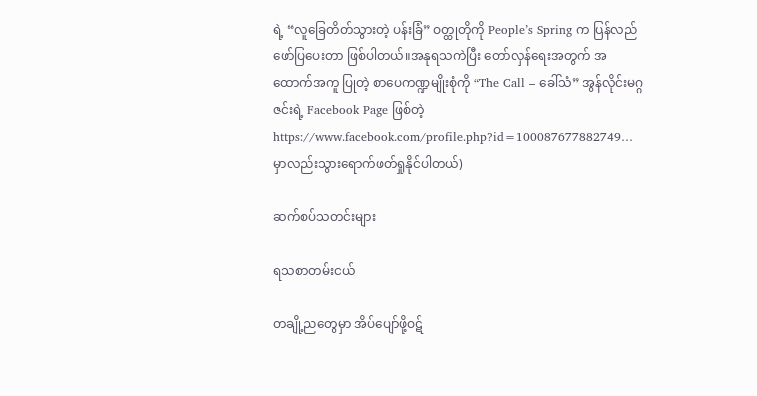ရဲ့ “လူခြေတိတ်သွားတဲ့ ပန်းခြံ‌” ဝတ္ထုတိုကို People’s Spring က ပြန်လည်ဖော်ပြပေးတာ ဖြစ်ပါတယ်။အနုရသကဲပြီး တော်လှန်ရေးအတွက် အထောက်အကူ ပြုတဲ့ စာပေကဏ္ဍမျိုးစုံကို “The Call – ခေါ်သံ” အွန်လိုင်းမဂ္ဂဇင်းရဲ့ Facebook Page ဖြစ်တဲ့ https://www.facebook.com/profile.php?id=100087677882749… မှာလည်းသွားရောက်ဖတ်ရှုနိုင်ပါတယ်)

ဆက်စပ်သတင်းများ

ရသစာတမ်းငယ်

တချို့ညတွေမှာ အိပ်ပျော်ဖို့ဝဋ်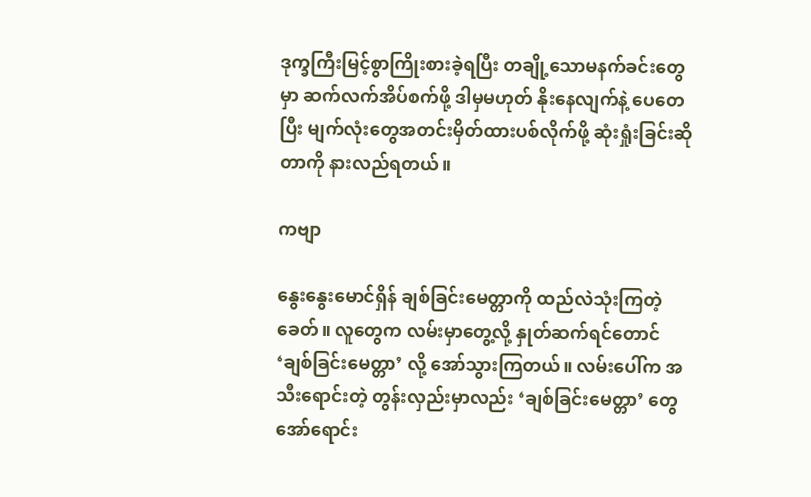ဒုက္ခကြီးမြင့်စွာကြိုးစားခဲ့ရပြီး တချို့သောမနက်ခင်းတွေမှာ ဆက်လက်အိပ်စက်ဖို့ ဒါမှမဟုတ် နိုးနေလျက်နဲ့ ပေတေပြီး မျက်လုံးတွေအတင်းမှိတ်ထားပစ်လိုက်ဖို့ ဆုံးရှုံးခြင်းဆိုတာကို နားလည်ရတယ်။

ကဗျာ

နွေးနွေးမောင်ရှိန် ချစ်ခြင်းမေတ္တာကို ထည်လဲသုံးကြတဲ့ခေတ်။ လူတွေက လမ်းမှာတွေ့လို့ နှုတ်ဆက်ရင်တောင် ‘ချစ်ခြင်းမေတ္တာ’ လို့ အော်သွားကြတယ်။ လမ်းပေါ်က အသီးရောင်းတဲ့ တွန်းလှည်းမှာလည်း ‘ချစ်ခြင်းမေတ္တာ’ တွေ အော်ရောင်း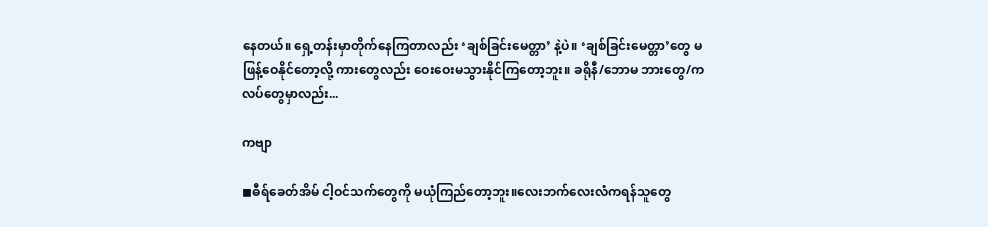နေတယ်။ ရှေ့တန်းမှာတိုက်နေကြတာလည်း ‘ချစ်ခြင်းမေတ္တာ’ နဲ့ပဲ။ ‘ချစ်ခြင်းမေတ္တာ’တွေ မဖြန့်ဝေနိုင်တော့လို့ ကားတွေလည်း ဝေးဝေးမသွားနိုင်ကြတော့ဘူး။ ခရိုနီ/ဘောမ ဘားတွေ/ကလပ်တွေမှာလည်း...

ကဗျာ

◼ဓီရ်ခေတ်အိမ် ငါ့ဝင်သက်တွေကို မယုံကြည်တော့ဘူး။လေးဘက်လေးလံကရန်သူတွေ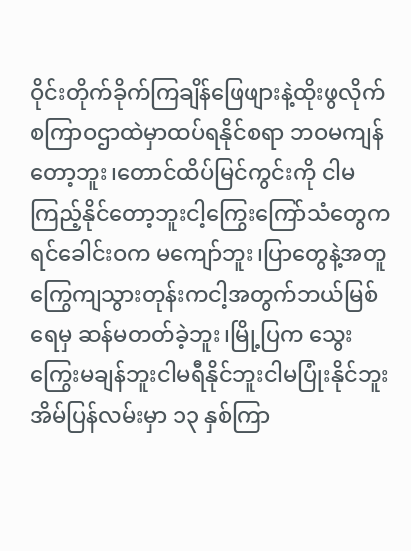ဝိုင်းတိုက်ခိုက်ကြချိန်ဖြေဖျားနဲ့ထိုးဖွလိုက်စကြာဝဌာထဲမှာထပ်ရနိုင်စရာ ဘဝမကျန်တော့ဘူး၊တောင်ထိပ်မြင်ကွင်းကို ငါမကြည့်နိုင်တော့ဘူးငါ့ကြွေးကြော်သံတွေက ရင်ခေါင်းဝက မကျော်ဘူး၊ပြာတွေနဲ့အတူကြွေကျသွားတုန်းကငါ့အတွက်ဘယ်မြစ်ရေမှ ဆန်မတတ်ခဲ့ဘူး၊မြို့ပြက သွေးကြွေးမချန်ဘူးငါမရီနိုင်ဘူးငါမပြုံးနိုင်ဘူးအိမ်ပြန်လမ်းမှာ ၁၃ နှစ်ကြာ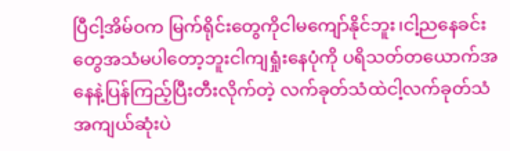ပြီငါ့အိမ်ဝက မြက်ရိုင်းတွေကိုငါမကျော်နိုင်ဘူး၊ငါ့ညနေခင်းတွေအသံမပါတော့ဘူးငါကျရှုံးနေပုံကို ပရိသတ်တယောက်အနေနဲ့ပြန်ကြည့်ပြီးတီးလိုက်တဲ့ လက်ခုတ်သံထဲငါ့လက်ခုတ်သံအကျယ်ဆုံးပဲ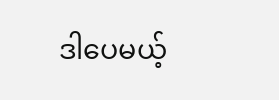ဒါပေမယ့်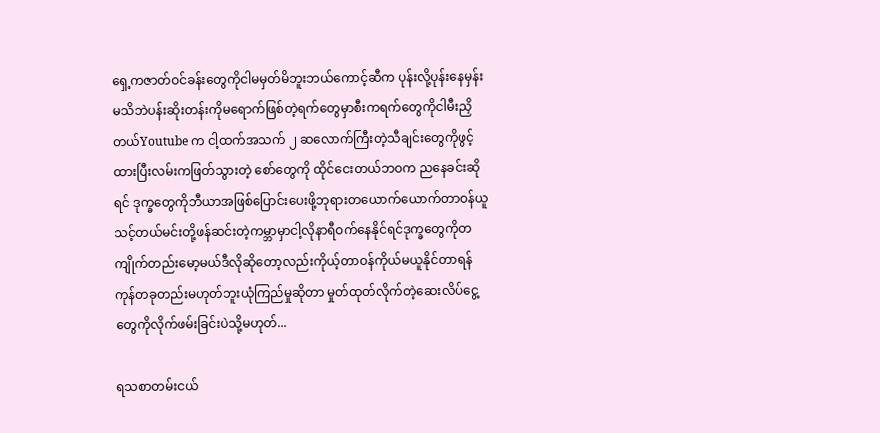ရှေ့ကဇာတ်ဝင်ခန်းတွေကိုငါမမှတ်မိဘူးဘယ်ကောင့်ဆီက ပုန်းလို့ပုန်းနေမှန်းမသိဘဲပန်းဆိုးတန်းကိုမရောက်ဖြစ်တဲ့ရက်တွေမှာစီးကရက်တွေကိုငါမီးညှိတယ်Youtube က ငါ့ထက်အသက် ၂ ဆလောက်ကြီးတဲ့သီချင်းတွေကိုဖွင့်ထားပြီးလမ်းကဖြတ်သွားတဲ့ စော်တွေကို ထိုင်ငေးတယ်ဘဝက ညနေခင်းဆိုရင် ဒုက္ခတွေကိုဘီယာအဖြစ်ပြောင်းပေးဖို့ဘုရားတယောက်ယောက်တာဝန်ယူသင့်တယ်မင်းတို့ဖန်ဆင်းတဲ့ကမ္ဘာမှာငါ့လိုနာရီဝက်နေနိုင်ရင်ဒုက္ခတွေကိုတကျိုက်တည်းမော့မယ်ဒီလိုဆိုတော့လည်းကိုယ့်တာဝန်ကိုယ်မယူနိုင်တာရန်ကုန်တခုတည်းမဟုတ်ဘူးယုံကြည်မှုဆိုတာ မှုတ်ထုတ်လိုက်တဲ့ဆေးလိပ်ငွေ့တွေကိုလိုက်ဖမ်းခြင်းပဲသို့မဟုတ်...

ရသစာတမ်းငယ်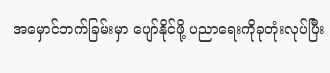အမှောင်ဘက်ခြမ်းမှာ ပျော်နိုင်ဖို့ ပညာရေးကိုခုတုံးလုပ်ပြီး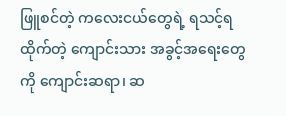ဖြူစင်တဲ့ ကလေးငယ်တွေရဲ့ ရသင့်ရထိုက်တဲ့ ကျောင်းသား အခွင့်အရေးတွေကို ကျောင်းဆရာ၊ ဆ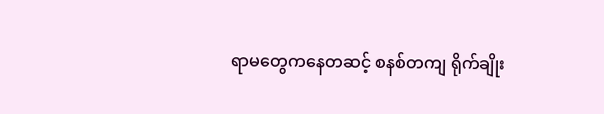ရာမတွေကနေတဆင့် စနစ်တကျ ရိုက်ချိုး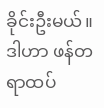ခိုင်းဦးမယ်။ ဒါဟာ ဖန်တရာထပ်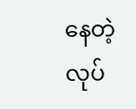နေတဲ့ လုပ်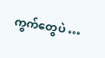ကွက်တွေပဲ …